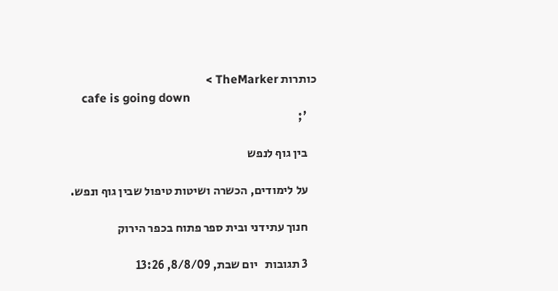כותרות TheMarker >
    cafe is going down
    ';

    בין גוף לנפש

    על לימודים, הכשרה ושיטות טיפול שבין גוף ונפש.

    חנוך עתידני ובית ספר פתוח בכפר הירוק

    3 תגובות   יום שבת, 8/8/09, 13:26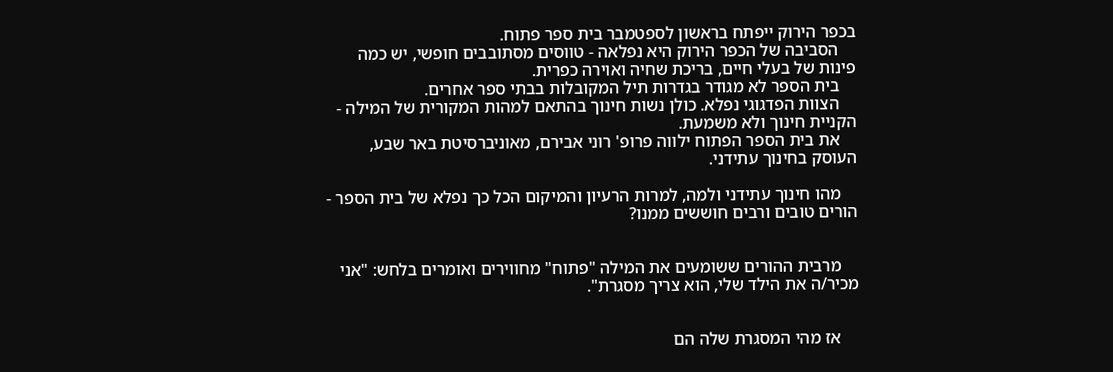בכפר הירוק ייפתח בראשון לספטמבר בית ספר פתוח.
    הסביבה של הכפר הירוק היא נפלאה - טווסים מסתובבים חופשי, יש כמה פינות של בעלי חיים, בריכת שחיה ואוירה כפרית.
    בית הספר לא מגודר בגדרות תיל המקובלות בבתי ספר אחרים.
    הצוות הפדגוגי נפלא. כולן נשות חינוך בהתאם למהות המקורית של המילה - הקניית חינוך ולא משמעת.
    את בית הספר הפתוח ילווה פרופ' רוני אבירם, מאוניברסיטת באר שבע, העוסק בחינוך עתידני.

    מהו חינוך עתידני ולמה, למרות הרעיון והמיקום הכל כך נפלא של בית הספר - הורים טובים ורבים חוששים ממנו?


    מרבית ההורים ששומעים את המילה "פתוח" מחווירים ואומרים בלחש: "אני מכיר/ה את הילד שלי, הוא צריך מסגרת".


    אז מהי המסגרת שלה הם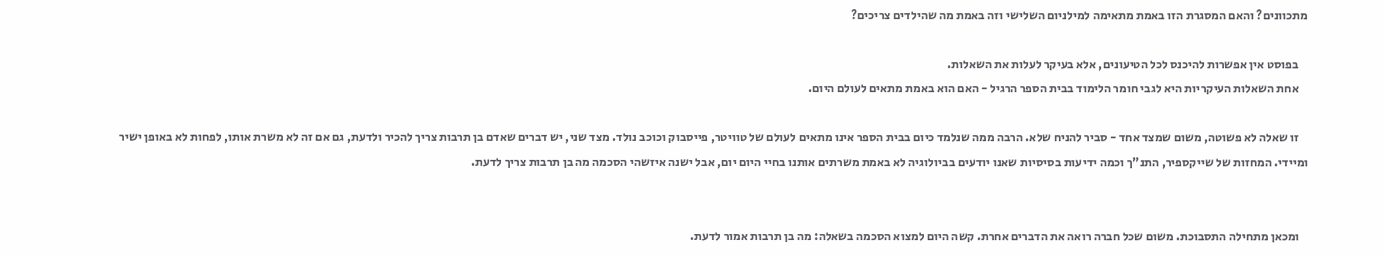מתכוונים? והאם המסגרת הזו באמת מתאימה למילניום השלישי וזה באמת מה שהילדים צריכים?

    בפוסט אין אפשרות להיכנס לכל הטיעונים, אלא בעיקר לעלות את השאלות.
    אחת השאלות העיקריות היא לגבי חומר הלימוד בבית הספר הרגיל - האם הוא באמת מתאים לעולם היום.

    זו שאלה לא פשוטה, משום שמצד אחד - סביר להניח שלא. הרבה ממה שנלמד כיום בבית הספר אינו מתאים לעולם של טוויטר, פייסבוק וכוכב נולד. מצד שני, יש דברים שאדם בן תרבות צריך להכיר ולדעת, גם אם זה לא משרת אותו, לפחות לא באופן ישיר ומיידי. המחזות של שייקספיר, התנ"ך וכמה ידיעות בסיסיות שאנו יודעים בביולוגיה לא באמת משרתים אותנו בחיי היום יום, אבל ישנה איזשהי הסכמה מה בן תרבות צריך לדעת.


    ומכאן מתחילה התסבוכת. משום שכל חברה רואה את הדברים אחרת. קשה היום למצוא הסכמה בשאלה: מה בן תרבות אמור לדעת.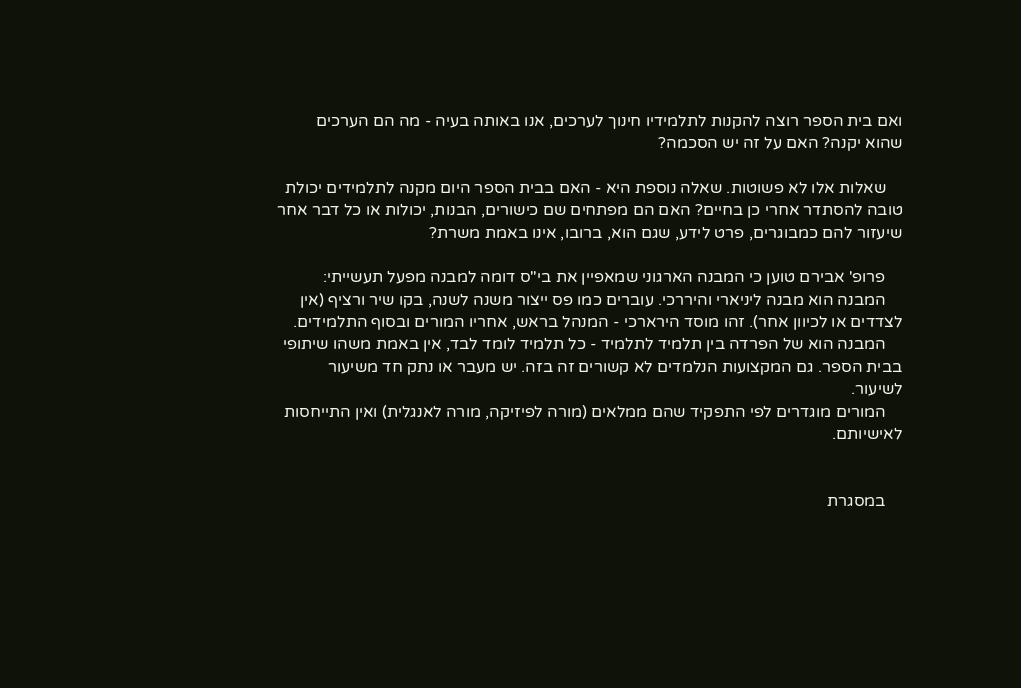ואם בית הספר רוצה להקנות לתלמידיו חינוך לערכים, אנו באותה בעיה - מה הם הערכים שהוא יקנה? האם על זה יש הסכמה?

    שאלות אלו לא פשוטות. שאלה נוספת היא - האם בבית הספר היום מקנה לתלמידים יכולת טובה להסתדר אחרי כן בחיים? האם הם מפתחים שם כישורים, הבנות, יכולות או כל דבר אחר שיעזור להם כמבוגרים, פרט לידע, שגם הוא, ברובו, אינו באמת משרת?

    פרופ' אבירם טוען כי המבנה הארגוני שמאפיין את בי"ס דומה למבנה מפעל תעשייתי:
    המבנה הוא מבנה ליניארי והיררכי. עוברים כמו פס ייצור משנה לשנה, בקו שיר ורציף (אין לצדדים או לכיוון אחר). זהו מוסד הירארכי - המנהל בראש, אחריו המורים ובסוף התלמידים.
    המבנה הוא של הפרדה בין תלמיד לתלמיד - כל תלמיד לומד לבד, אין באמת משהו שיתופי בבית הספר. גם המקצועות הנלמדים לא קשורים זה בזה. יש מעבר או נתק חד משיעור לשיעור.
    המורים מוגדרים לפי התפקיד שהם ממלאים (מורה לפיזיקה, מורה לאנגלית) ואין התייחסות לאישיותם.


    במסגרת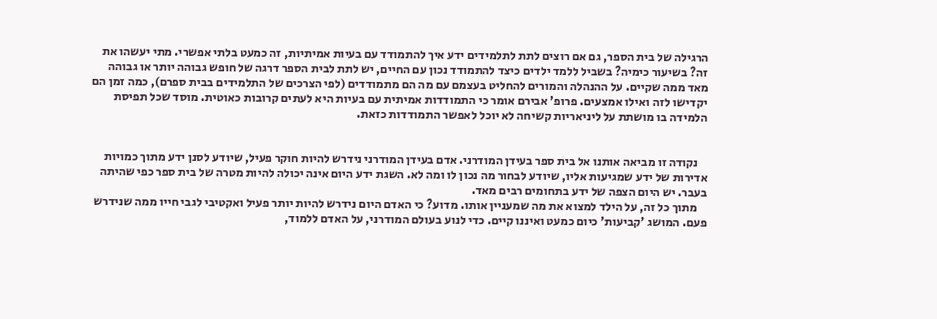הרגילה של בית הספר, גם אם רוצים לתת לתלמידים ידע איך להתמודד עם בעיות אמיתיות, זה כמעט בלתי אפשרי. מתי יעשהו את זה? בשיעור כימיה? בשביל ללמד ילדים כיצד להתמודד נכון עם החיים, יש לתת לבית הספר דרגה של חופש גבוהה יותר או גבוהה מאד ממה שקיים. על ההנהלה והמורים להחליט בעצמם עם מה הם מתמודדים (לפי הצרכים של התלמידים בבית ספרם), כמה זמן הם יקדישו לזה ואילו אמצעים. פרופ' אבירם אומר כי התמודדות אמיתית עם בעיות היא לעתים קרובות כאוטית. מוסד שכל תפיסת הלמידה בו מושתת על ליניאריות קשיחה לא יוכל לאפשר התמודדות כזאת.


    נקודה זו מביאה אותנו אל בית ספר בעידן המודרני. אדם בעידן המודרני נידרש להיות חוקר פעיל, שיודע לסנן ידע מתוך כמויות אדירות של ידע שמגיעות אליו, שיודע לבחור מה נכון לו ומה לא. השגת ידע היום אינה יכולה להיות מטרה של בית ספר כפי שהיתה בעבר. יש היום הצפה של ידע בתחומים רבים מאד.
    מתוך כל זה, על הילד למצוא את מה שמעניין אותו. מדוע? כי האדם היום נידרש להיות יותר פעיל ואקטיבי לגבי חייו ממה שנידרש פעם. המושג 'קביעות' כיום כמעט ואיננו קיים. כדי לנוע בעולם המודרני, על האדם ללמוד,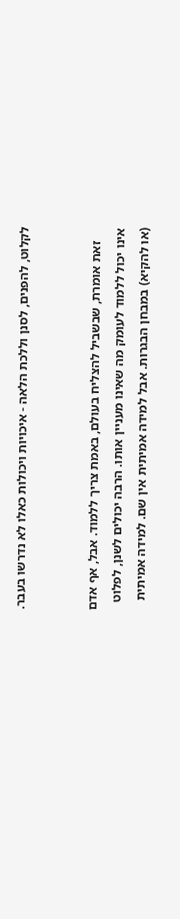לקלוט, להפנים, לסנן וללכת הלאה - איכויות ויכולות כאלו לא נדרשו בעבר.


    זאת אומרת, שבשביל להצליח בעולם, באמת צריך ללמוד. אבל, אף אדם אינו יכול ללמוד לעומק מה שאינו מעניין אותו. הרבה יכולים לשנן, לפלוט (או להקיא) במבחן הבגרות. אבל למידה אמיתית אין שם. למידה אמיתית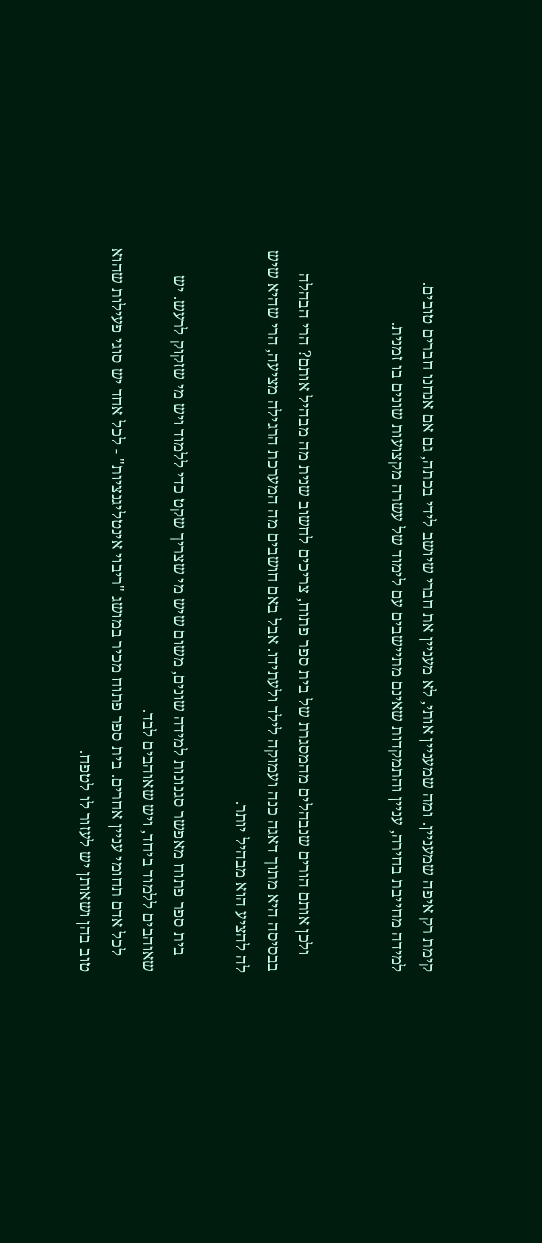קימת רק איפה שמעניין. ומה שמעניין אותי, לא מעניין את חברי שיושב לידי בכתה, גם אם אנחנו חברים טובים. למידה מחייבת בחירה, עניין והתמקדות שאינם מתיישבים עם לימוד של עשרה מקצועות שונים בו זמנית.


    ולכן אותם הורים שנבהלים מהמסגרת של בית ספר פתוח, צריכים לחשוב שנית מה מבהיל אותם? הרי הבהלה בבסיסה היא מתוך דאגה כנה ועמוקה לילד ולעתידו. אבל באם חושבים מה המערכת הרגילה מציעה, הרי שהיא שיש לה להציע הוא מבהיל יותר.

    בית ספר פתוח מאפשר סגנונות למידה שונים, משום שיש מי שצריך שקט כדי ללמוד ויש מי שזקוק לרעש. יש שאוהבים ללמוד ביחד, ויש שאוהבים לבד.
    לכל אדם תחומי עניין אחרים. בית ספר פתוח מכיר במושג "ריבוי אינטליגנציות" - לכל אחד יש סוגי פעילות שהוא טוב בהן ושאותן יש לעזור לו לטפח.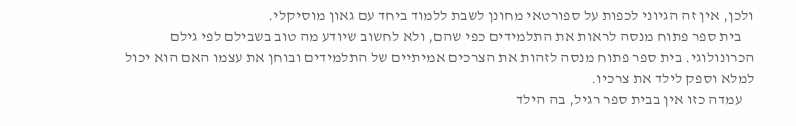ולכן, אין זה הגיוני לכפות על ספורטאי מחונן לשבת ללמוד ביחד עם גאון מוסיקלי.
    בית ספר פתוח מנסה לראות את התלמידים כפי שהם, ולא לחשוב שיודע מה טוב בשבילם לפי גילם הכרונולוגי. בית ספר פתוח מנסה לזהות את הצרכים אמיתיים של התלמידים ובוחן את עצמו האם הוא יכול למלא וספק לילד את צרכיו.
    עמדה כזו אין בבית ספר רגיל, בה הילד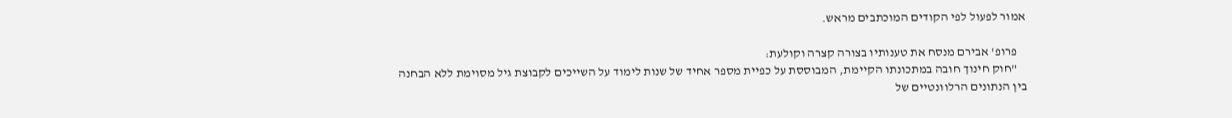אמור לפעול לפי הקודים המוכתבים מראש.

    פרופ' אבירם מנסח את טענותיו בצורה קצרה וקולעת:
    "חוק חינוך חובה במתכונתו הקיימת, המבוססת על כפיית מספר אחיד של שנות לימוד על השייכים לקבוצת גיל מסוימת ללא הבחנה בין הנתונים הרלוונטיים של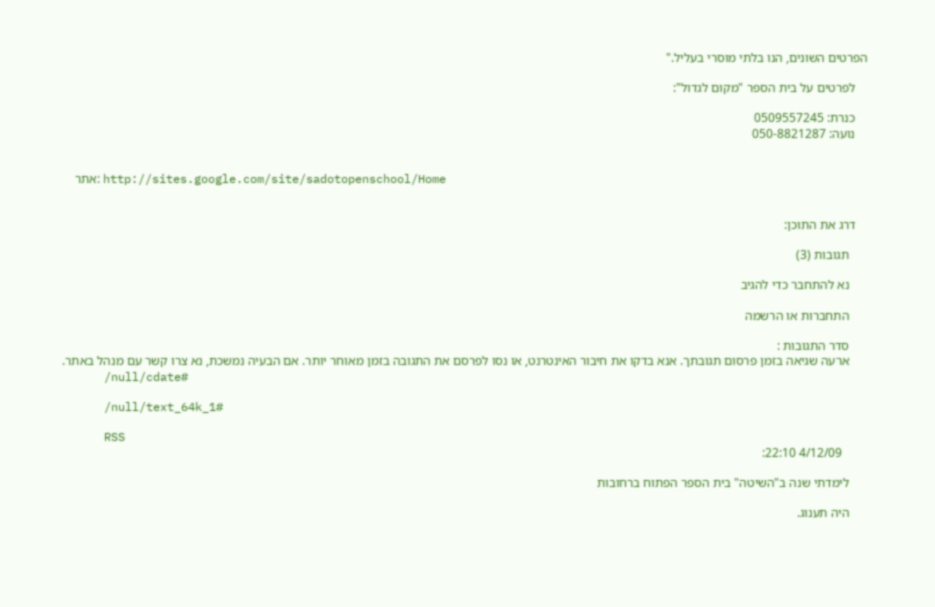הפרטים השונים, הנו בלתי מוסרי בעליל."

    לפרטים על בית הספר "מקום לגדול":

    כנרת: 0509557245
    נועה: 050-8821287


    אתר: http://sites.google.com/site/sadotopenschool/Home


    דרג את התוכן:

      תגובות (3)

      נא להתחבר כדי להגיב

      התחברות או הרשמה

      סדר התגובות :
      ארעה שגיאה בזמן פרסום תגובתך. אנא בדקו את חיבור האינטרנט, או נסו לפרסם את התגובה בזמן מאוחר יותר. אם הבעיה נמשכת, נא צרו קשר עם מנהל באתר.
      /null/cdate#

      /null/text_64k_1#

      RSS
        4/12/09 22:10:

      לימדתי שנה ב"השיטה" בית הספר הפתוח ברחובות

      היה תענוג.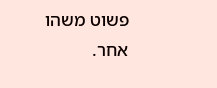פשוט משהו אחר.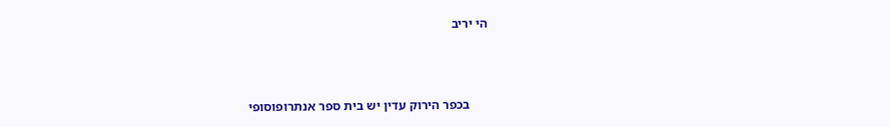הי יריב



      בכפר הירוק עדין יש בית ספר אנתרופוסופי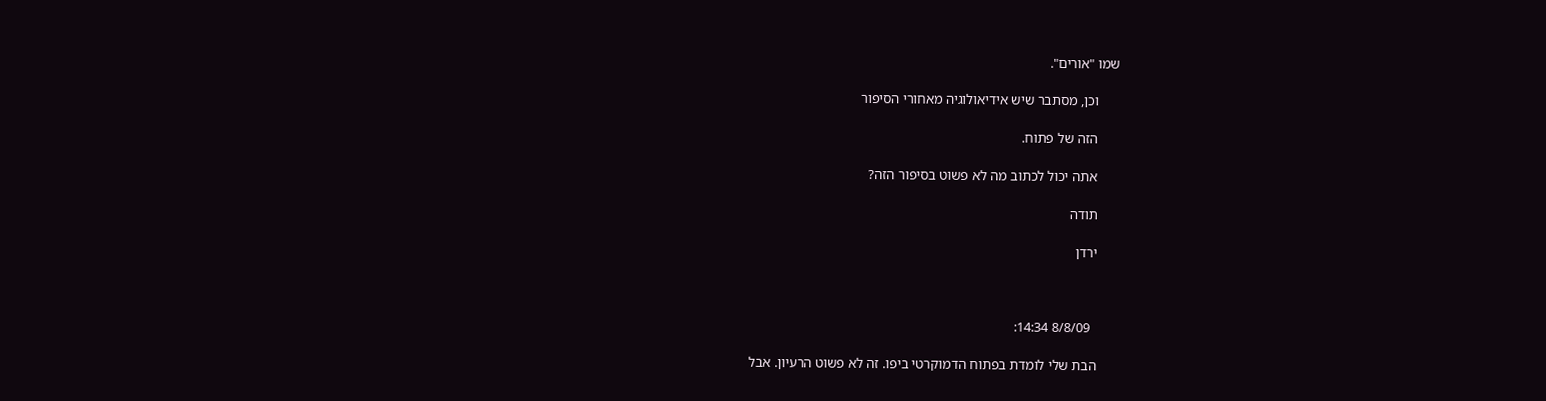שמו "אורים".

      וכן, מסתבר שיש אידיאולוגיה מאחורי הסיפור

      הזה של פתוח.

      אתה יכול לכתוב מה לא פשוט בסיפור הזה?

      תודה

      ירדן



        8/8/09 14:34:

      הבת שלי לומדת בפתוח הדמוקרטי ביפו. זה לא פשוט הרעיון. אבל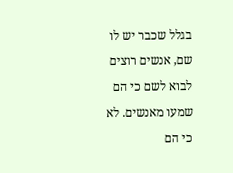בגלל שכבר יש לו שם, אנשים רוצים לבוא לשם כי הם שמעו מאנשים. לא כי הם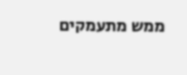ממש מתעמקים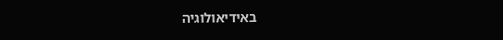באידיאולוגיה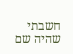חשבתי שהיה שם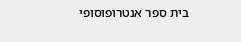בית ספר אנטרופוסופי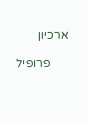ארכיון

      פרופיל